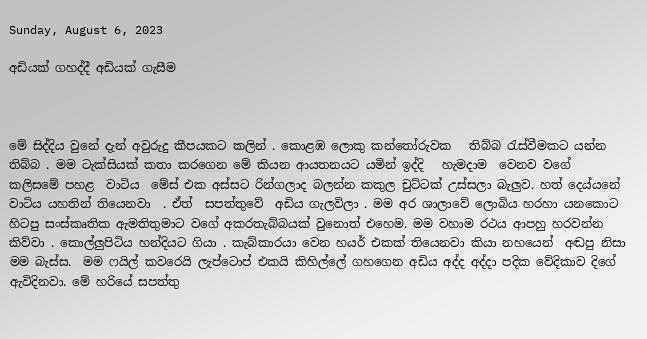Sunday, August 6, 2023

අඩියක් ගහද්දී අඩියක් ගැසීම



මේ සිද්දිය වුනේ දැන් අවුරුදු කීපයකට කලින් . කොළඹ ලොකු කන්තෝරුවක   තිබ්බ රැස්වීමකට යන්න තිබ්බ . මම ටැක්සියක් කතා කරගෙන මේ කියන ආයතනයට යමින් ඉද්දි   හැමදාම  වෙනව වගේ  කලිසමේ පහළ  වාටිය  මේස් එක අස්සට රින්ගලාද බලන්න කකුල චුට්ටක් උස්සලා බැලුව. හත් දෙය්යනේ වාටිය යහතින් තියෙනවා  . ඒත්  සපත්තුවේ  අඩිය ගැලවිලා . මම අර ශාලාවේ ලොබිය හරහා යනකොට හිටපු සංස්කෘතික ඇමතිතුමාට වගේ අකරතැබ්බයක් වුනොත් එහෙම. මම වහාම රථය ආපහු හරවන්න කිව්වා . කොල්ලුපිටිය හන්දියට ගියා . කැබ්කාරයා වෙන හයර් එකක් තියෙනවා කියා නහයෙන්  අඬපු නිසා මම බැස්ස.  මම ෆයිල් කවරෙයි ලැප්ටොප් එකයි කිහිල්ලේ ගහගෙන අඩිය අද්ද අද්දා පදික වේදිකාව දිගේ ඇවිදිනවා. මේ හරියේ සපත්තු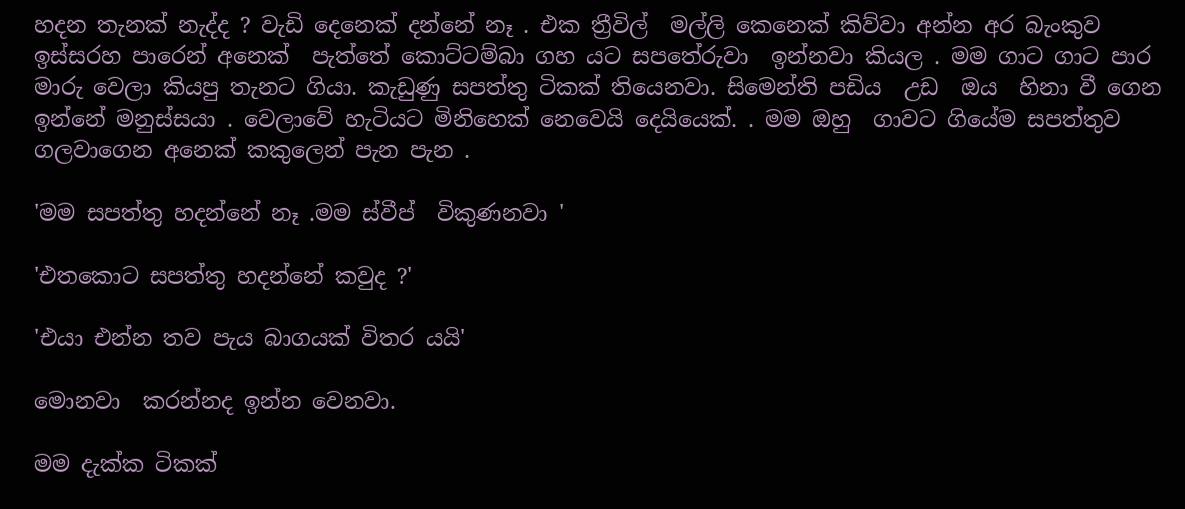හදන තැනක් නැද්ද ? වැඩි දෙනෙක් දන්නේ නෑ . එක ත්‍රීවිල්  මල්ලි කෙනෙක් කිව්වා අන්න අර බැංකුව ඉස්සරහ පාරෙන් අනෙක්  පැත්තේ කොට්ටම්බා ගහ යට සපතේරුවා  ඉන්නවා කියල . මම ගාට ගාට පාර මාරු වෙලා කියපු තැනට ගියා. කැඩුණු සපත්තු ටිකක් තියෙනවා. සිමෙන්ති පඩිය  උඩ  ඔය  හිනා වී ගෙන ඉන්නේ මනුස්සයා . වෙලාවේ හැටියට මිනිහෙක් නෙවෙයි දෙයියෙක්. . මම ඔහු  ගාවට ගියේම සපත්තුව ගලවාගෙන අනෙක් කකුලෙන් පැන පැන .

'මම සපත්තු හදන්නේ නෑ .මම ස්වීප්  විකුණනවා '

'එතකොට සපත්තු හදන්නේ කවුද ?'

'එයා එන්න තව පැය බාගයක් විතර යයි'

මොනවා  කරන්නද ඉන්න වෙනවා.

මම දැක්ක ටිකක්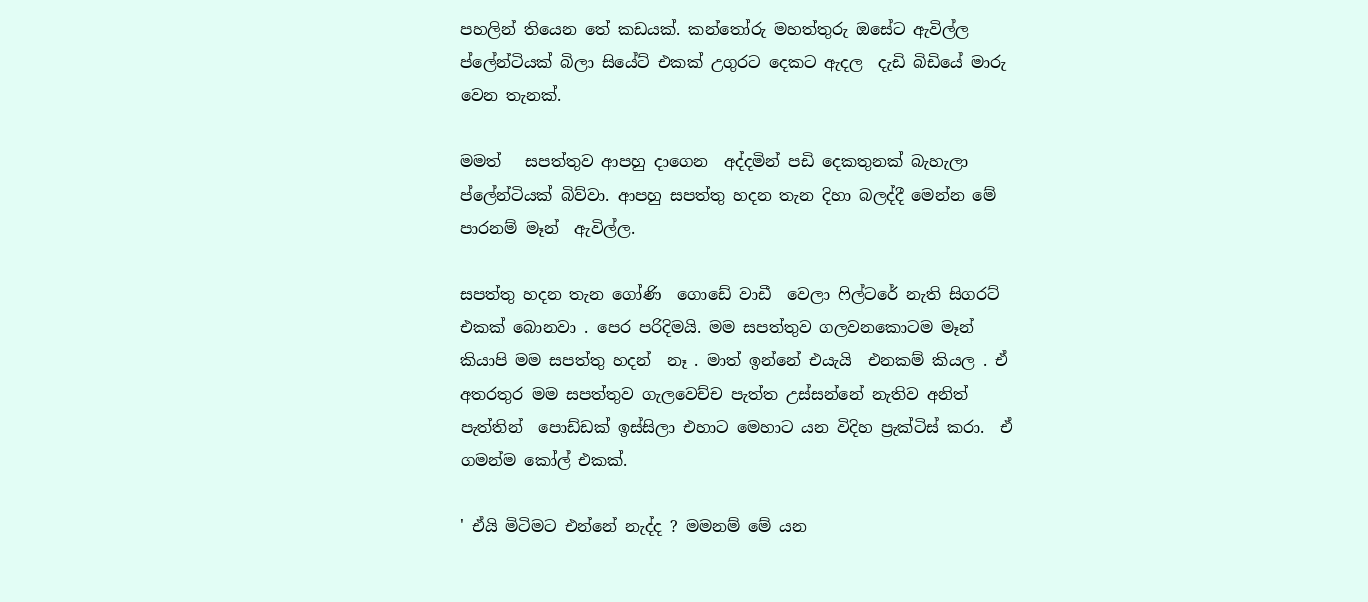පහලින් තියෙන තේ කඩයක්. කන්තෝරු මහත්තුරු ඔසේට ඇවිල්ල ප්ලේන්ටියක් බිලා සියේට් එකක් උගුරට දෙකට ඇදල  දැඩි බිඩියේ මාරු වෙන තැනක්.

මමත්   සපත්තුව ආපහු දාගෙන  අද්දමින් පඩි දෙකතුනක් බැහැලා ප්ලේන්ටියක් බිව්වා. ආපහු සපත්තු හදන තැන දිහා බලද්දී මෙන්න මේ පාරනම් මෑන්  ඇවිල්ල.

සපත්තු හදන තැන ගෝණි  ගොඩේ වාඩී  වෙලා ෆිල්ටරේ නැති සිගරට් එකක් බොනවා . පෙර පරිදිමයි. මම සපත්තුව ගලවනකොටම මෑන්  කියාපි මම සපත්තු හදන්  නෑ . මාත් ඉන්නේ එයැයි  එනකම් කියල . ඒ අතරතුර මම සපත්තුව ගැලවෙච්ච පැත්ත උස්සන්නේ නැතිව අනිත් පැත්තින්  පොඩ්ඩක් ඉස්සිලා එහාට මෙහාට යන විදිහ ප්‍රැක්ටිස් කරා.  ඒ ගමන්ම කෝල් එකක්.

' ඒයි මිටිමට එන්නේ නැද්ද ? මමනම් මේ යන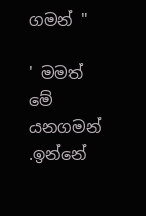ගමන් "

' මමත් මේ යනගමන් .ඉන්නේ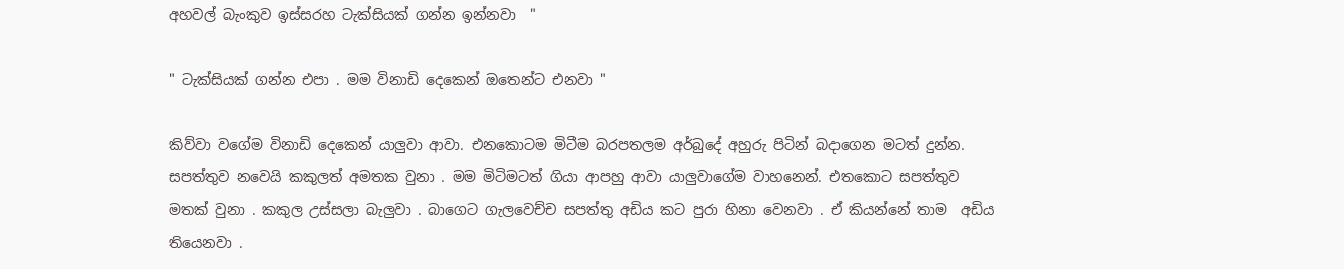අහවල් බැංකුව ඉස්සරහ ටැක්සියක් ගන්න ඉන්නවා  "

" ටැක්සියක් ගන්න එපා . මම විනාඩි දෙකෙන් ඔතෙන්ට එනවා "

කිව්වා වගේම විනාඩි දෙකෙන් යාලුවා ආවා. එනකොටම මිටීම බරපතලම අර්බුදේ අහුරු පිටින් බදාගෙන මටත් දුන්න. සපත්තුව නවෙයි කකුලත් අමතක වුනා . මම මිටිමටත් ගියා ආපහු ආවා යාලුවාගේම වාහනෙන්. එතකොට සපත්තුව මතක් වුනා . කකුල උස්සලා බැලුවා . බාගෙට ගැලවෙච්ච සපත්තු අඩිය කට පුරා හිනා වෙනවා . ඒ කියන්නේ තාම  අඩිය තියෙනවා .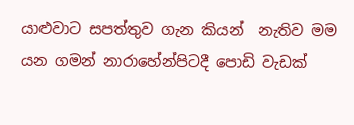යාළුවාට සපත්තුව ගැන කියන්  නැතිව මම යන ගමන් නාරාහේන්පිටදී පොඩි වැඩක්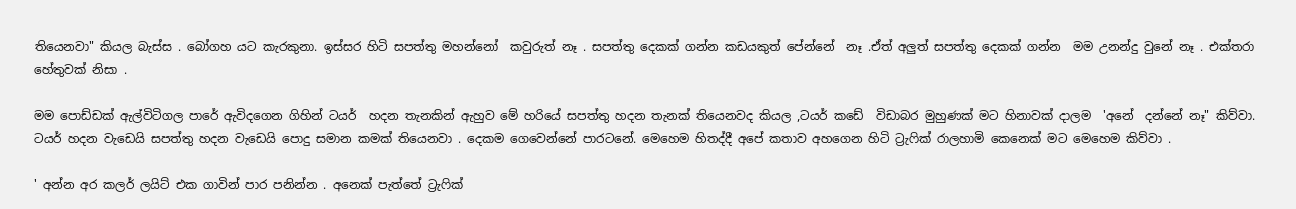තියෙනවා" කියල බැස්ස . බෝගහ යට කැරකුනා. ඉස්සර හිටි සපත්තු මහන්නෝ  කවුරුත් නෑ . සපත්තු දෙකක් ගන්න කඩයකුත් පේන්නේ  නෑ .ඒත් අලුත් සපත්තු දෙකක් ගන්න  මම උනන්දු වුනේ නෑ . එක්තරා හේතුවක් නිසා .

මම පොඩ්ඩක් ඇල්විටිගල පාරේ ඇවිදගෙන ගිහින් ටයර්  හදන තැනකින් ඇහුව මේ හරියේ සපත්තු හදන තැනක් තියෙනවද කියල ,ටයර් කඩේ  විඩාබර මුහුණක් මට හිනාවක් දාලම  'අනේ  දන්නේ නෑ" කිව්වා.  ටයර් හදන වැඩෙයි සපත්තු හදන වැඩෙයි පොදු සමාන කමක් තියෙනවා . දෙකම ගෙවෙන්නේ පාරටනේ. මෙහෙම හිතද්දී අපේ කතාව අහගෙන හිටි ට්‍රැෆික් රාලහාමි කෙනෙක් මට මෙහෙම කිව්වා .

' අන්න අර කලර් ලයිට් එක ගාවින් පාර පනින්න . අනෙක් පැත්තේ ට්‍රැෆික්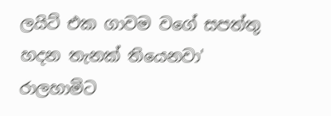ලයිට් එක ගාවම වගේ සපත්තු හදන තැනක් තියෙනවා' රාලහාමිට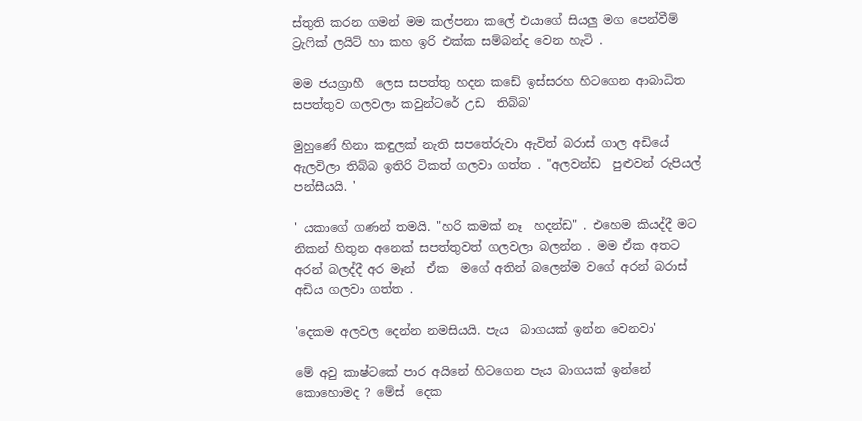ස්තුති කරන ගමන් මම කල්පනා කලේ එයාගේ සියලු මග පෙන්වීම්  ට්‍රැෆික් ලයිට් හා කහ ඉරි එක්ක සම්බන්ද වෙන හැටි .

මම ජයග්‍රාහී  ලෙස සපත්තු හදන කඩේ ඉස්සරහ හිටගෙන ආබාධිත සපත්තුව ගලවලා කවුන්ටරේ උඩ  තිබ්බ'

මුහුණේ හිනා කඳුලක් නැති සපතේරුවා ඇවිත් බරාස් ගාල අඩියේ ඇලවිලා තිබ්බ ඉතිරි ටිකත් ගලවා ගත්ත . "අලවන්ඩ  පුළුවන් රුපියල් පන්සීයයි. '

' යකාගේ ගණන් තමයි. "හරි කමක් නෑ  හදන්ඩ" . එහෙම කියද්දී මට නිකන් හිතුන අනෙක් සපත්තුවත් ගලවලා බලන්න . මම ඒක අතට අරන් බලද්දී අර මෑන්  ඒක  මගේ අතින් බලෙන්ම වගේ අරන් බරාස්  අඩිය ගලවා ගත්ත .

'දෙකම අලවල දෙන්න නමසියයි. පැය  බාගයක් ඉන්න වෙනවා'

මේ අවු කාෂ්ටකේ පාර අයිනේ හිටගෙන පැය බාගයක් ඉන්නේ කොහොමද ? මේස්  දෙක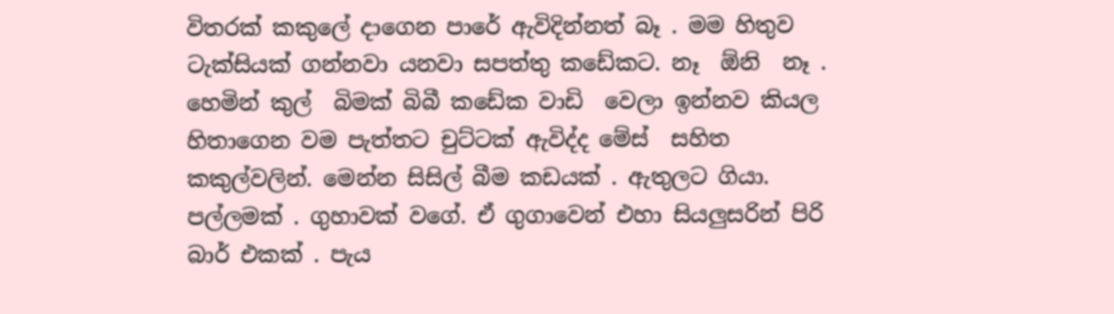විතරක් කකුලේ දාගෙන පාරේ ඇවිදින්නත් බෑ . මම හිතුව ටැක්සියක් ගන්නවා යනවා සපත්තු කඩේකට. නෑ  ඕනි  නෑ . හෙමින් කුල්  බිමක් බිබී කඩේක වාඩි  වෙලා ඉන්නව කියල හිතාගෙන වම පැත්තට චුට්ටක් ඇවිද්ද මේස්  සහිත කකුල්වලින්. මෙන්න සිසිල් බීම කඩයක් . ඇතුලට ගියා.  පල්ලමක් . ගුහාවක් වගේ. ඒ ගුගාවෙන් එහා සියලුසරින් පිරි බාර් එකක් . පැය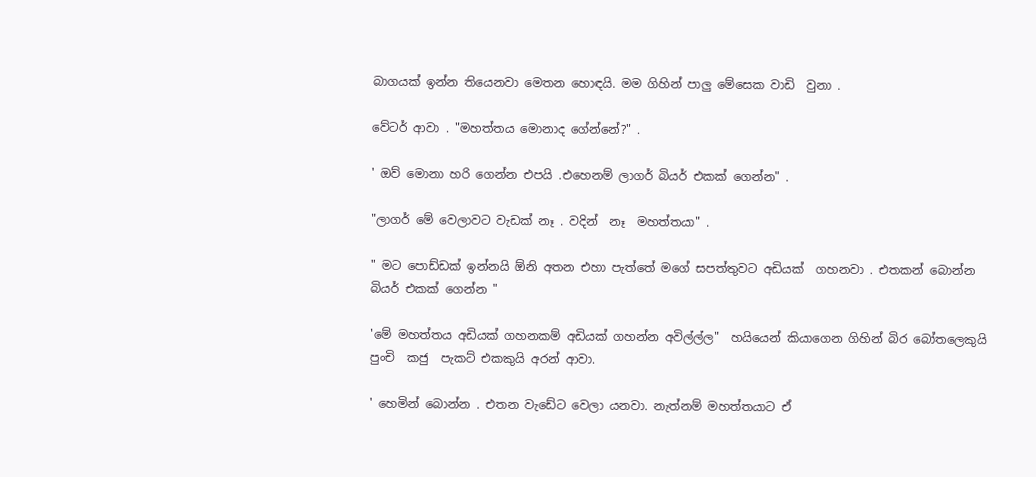බාගයක් ඉන්න තියෙනවා මෙතන හොඳයි. මම ගිහින් පාලු මේසෙක වාඩි  වුනා .

වේටර් ආවා . "මහත්තය මොනාද ගේන්නේ?" .

' ඔව් මොනා හරි ගෙන්න එපයි .එහෙනම් ලාගර් බියර් එකක් ගෙන්න" .

"ලාගර් මේ වෙලාවට වැඩක් නෑ . වදින්  නෑ  මහත්තයා" .

" මට පොඩ්ඩක් ඉන්නයි ඕනි අතන එහා පැත්තේ මගේ සපත්තුවට අඩියක්  ගහනවා . එතකන් බොන්න බියර් එකක් ගෙන්න "

'මේ මහත්තය අඩියක් ගහනකම් අඩියක් ගහන්න අවිල්ල්ල"  හයියෙන් කියාගෙන ගිහින් බිර බෝතලෙකුයි පුංචි  කජු  පැකට් එකකුයි අරන් ආවා.

' හෙමින් බොන්න . එතන වැඩේට වෙලා යනවා. නැත්නම් මහත්තයාට ඒ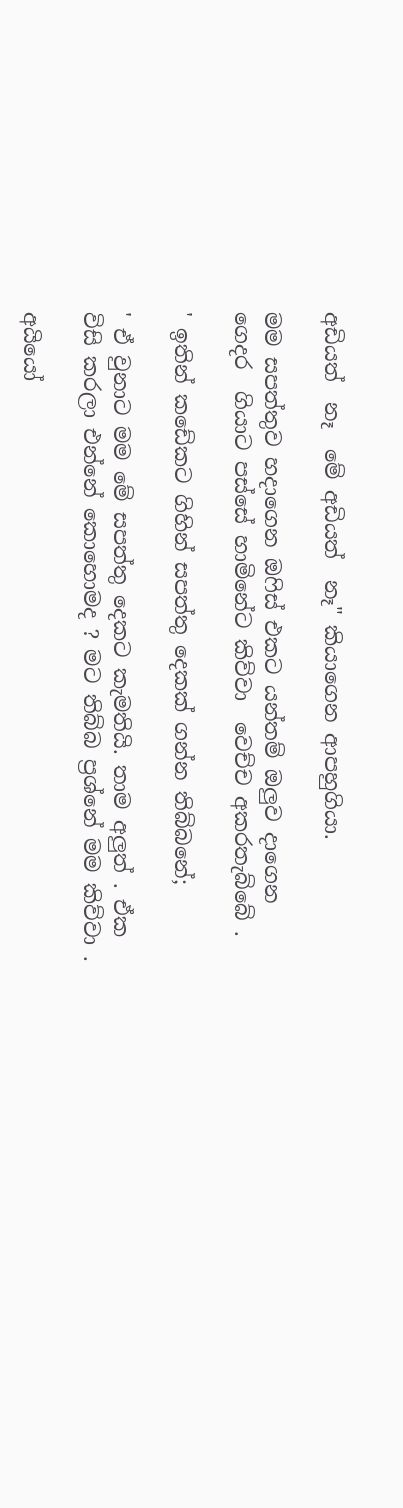අඩියත්  නෑ  මේ අඩියත්  නෑ" කියාගෙන ආපහුගියා.

මම සපත්තුව හදාගෙන ඔෆිස් එකට යන්තම් ඔලුව දාගෙන  ගෙදර  ගියාට පස්සේ හාමිනේට කිව්වා  වෙච්ච අකරතැබ්බේ .

' ඉතින් කඩේකට ගිහින් සපත්තු දෙකක් ගන්න තිබ්බනේ;

' ඒ වුනාට මම මේ සපත්තු දෙකට කැමතියි. තාම අලුත් . ඒක විසි කරලා එන්නේ කොහොමද ? මට තිබ්බ ප්‍රශ්නේ මම කිව්වා .

අයියෝ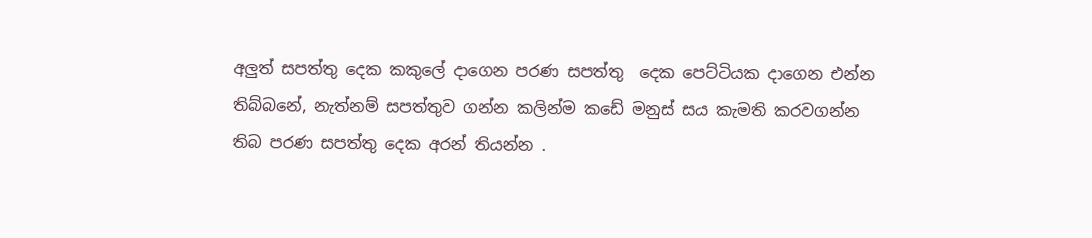අලුත් සපත්තු දෙක කකුලේ දාගෙන පරණ සපත්තු  දෙක පෙට්ටියක දාගෙන එන්න තිබ්බනේ, නැත්නම් සපත්තුව ගන්න කලින්ම කඩේ මනුස් සය කැමති කරවගන්න තිබ පරණ සපත්තු දෙක අරන් තියන්න .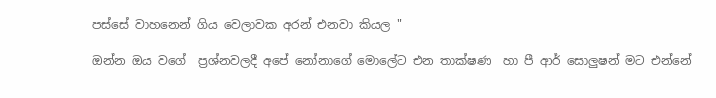පස්සේ වාහනෙන් ගිය වෙලාවක අරන් එනවා කියල "

ඔන්න ඔය වගේ  ප්‍රශ්නවලදී අපේ නෝනාගේ මොලේට එන තාක්ෂණ  හා පී ආර් සොලුෂන් මට එන්නේ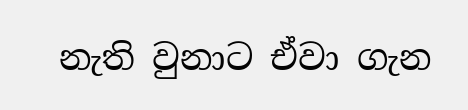නැති වුනාට ඒවා ගැන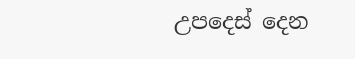උපදෙස් දෙන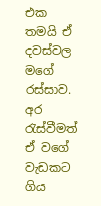එක තමයි ඒ  දවස්වල මගේ රස්සාව. අර රැස්වීමත් ඒ වගේ වැඩකට ගිය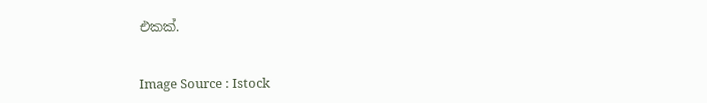එකක්.


Image Source : Istock